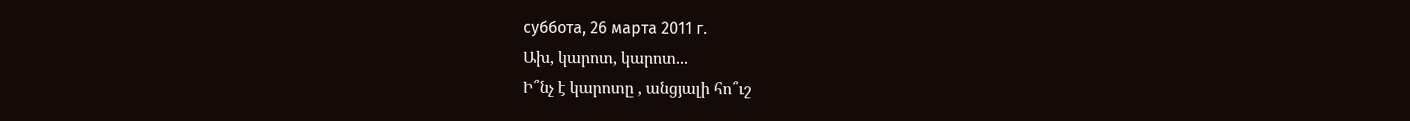суббота, 26 марта 2011 г.
Ախ, կարոտ, կարոտ...
Ի՞նչ է կարոտը , անցյալի հո՞ւշ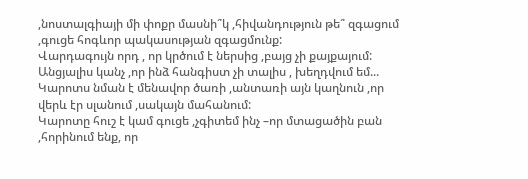,նոստալգիայի մի փոքր մասնի՞կ ,հիվանդություն թե՞ զգացում ,գուցե հոգևոր պակասության զգացմունք:
Վարդագույն որդ , որ կրծում է ներսից ,բայց չի քայքայում:
Անցյալիս կանչ ,որ ինձ հանգիստ չի տալիս , խեղդվում եմ...
Կարոտս նման է մենավոր ծառի ,անտառի այն կաղնուն ,որ վերև էր սլանում ,սակայն մահանում:
Կարոտը հուշ է կամ գուցե ,չգիտեմ ինչ –որ մտացածին բան ,հորինում ենք, որ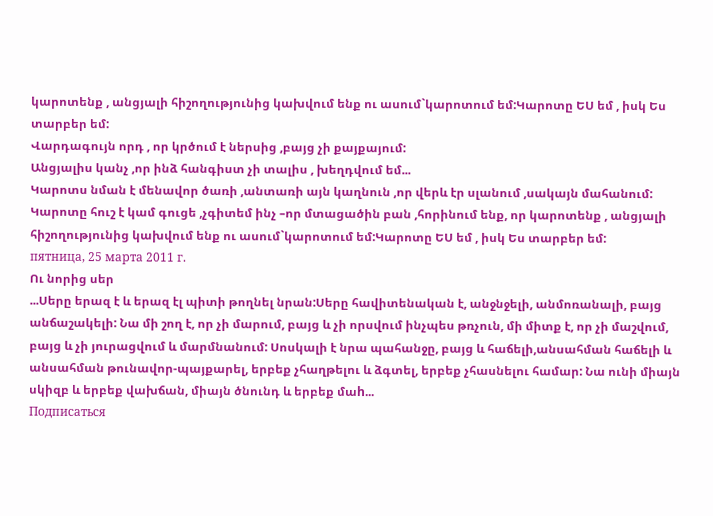կարոտենք , անցյալի հիշողությունից կախվում ենք ու ասում`կարոտում եմ:Կարոտը ԵՍ եմ , իսկ Ես տարբեր եմ:
Վարդագույն որդ , որ կրծում է ներսից ,բայց չի քայքայում:
Անցյալիս կանչ ,որ ինձ հանգիստ չի տալիս , խեղդվում եմ...
Կարոտս նման է մենավոր ծառի ,անտառի այն կաղնուն ,որ վերև էր սլանում ,սակայն մահանում:
Կարոտը հուշ է կամ գուցե ,չգիտեմ ինչ –որ մտացածին բան ,հորինում ենք, որ կարոտենք , անցյալի հիշողությունից կախվում ենք ու ասում`կարոտում եմ:Կարոտը ԵՍ եմ , իսկ Ես տարբեր եմ:
пятница, 25 марта 2011 г.
Ու նորից սեր
...Սերը երազ է և երազ էլ պիտի թողնել նրան:Սերը հավիտենական է, անջնջելի, անմոռանալի, բայց անճաշակելի: Նա մի շող է, որ չի մարում, բայց և չի որսվում ինչպես թռչուն, մի միտք է, որ չի մաշվում, բայց և չի յուրացվում և մարմնանում: Սոսկալի է նրա պահանջը, բայց և հաճելի,անսահման հաճելի և անսահման թունավոր-պայքարել, երբեք չհաղթելու և ձգտել, երբեք չհասնելու համար: Նա ունի միայն սկիզբ և երբեք վախճան, միայն ծնունդ և երբեք մաh...
Подписаться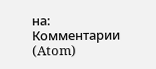на:
Комментарии (Atom)